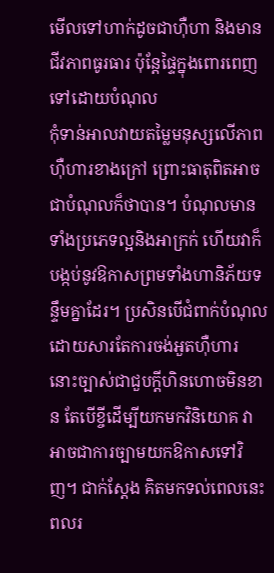មើលទៅហាក់ដូចជាហ៊ឺហា និងមានជីវភាពធូរធារ ប៉ុន្តែផ្ទៃក្នុងពោរពេញទៅដោយបំណុល
កុំទាន់អាលវាយតម្លៃមនុស្សលើភាពហ៊ឺហារខាងក្រៅ ព្រោះធាតុពិតអាចជាបំណុលក៏ថាបាន។ បំណុលមានទាំងប្រភេទល្អនិងអាក្រក់ ហើយវាក៏បង្កប់នូវឱកាសព្រមទាំងហានិភ័យទន្ទឹមគ្នាដែរ។ ប្រសិនបើជំពាក់បំណុលដោយសារតែការចង់អួតហ៊ឺហារ នោះច្បាស់ជាជួបក្តីហិនហោចមិនខាន តែបើខ្ចីដើម្បីយកមកវិនិយោគ វាអាចជាការច្បាមយកឱកាសទៅវិញ។ ជាក់ស្តែង គិតមកទល់ពេលនេះ ពលរ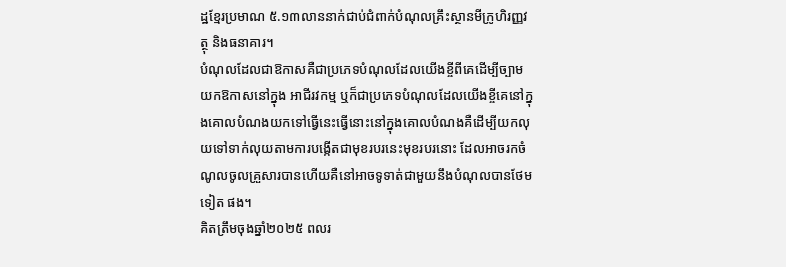ដ្ឋខ្មែរប្រមាណ ៥.១៣លាននាក់ជាប់ជំពាក់បំណុលគ្រឹះស្ថានមីក្រូហិរញ្ញវត្ថុ និងធនាគារ។
បំណុលដែលជាឱកាសគឺជាប្រភេទបំណុលដែលយើងខ្ចីពីគេដើម្បីច្បាមយកឱកាសនៅក្នុង អាជីរវកម្ម ឬក៏ជាប្រភេទបំណុលដែលយើងខ្ចីគេនៅក្នុងគោលបំណងយកទៅធ្វើនេះធ្វើនោះនៅក្នុងគោលបំណងគឺដើម្បីយកលុយទៅទាក់លុយតាមការបង្កើតជាមុខរបរនេះមុខរបរនោះ ដែលអាចរកចំណូលចូលគ្រួសារបានហើយគឺនៅអាចទូទាត់ជាមួយនឹងបំណុលបានថែមទៀត ផង។
គិតត្រឹមចុងឆ្នាំ២០២៥ ពលរ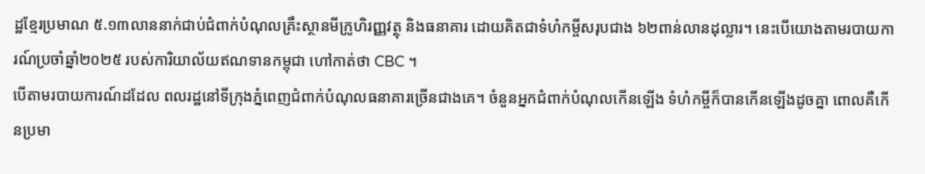ដ្ឋខ្មែរប្រមាណ ៥.១៣លាននាក់ជាប់ជំពាក់បំណុលគ្រឹះស្ថានមីក្រូហិរញ្ញវត្ថុ និងធនាគារ ដោយគិតជាទំហំកម្ចីសរុបជាង ៦២ពាន់លានដុល្លារ។ នេះបើយោងតាមរបាយការណ៍ប្រចាំឆ្នាំ២០២៥ របស់ការិយាល័យឥណទានកម្ពុជា ហៅកាត់ថា CBC ។
បើតាមរបាយការណ៍ដដែល ពលរដ្ឋនៅទីក្រុងភ្នំពេញជំពាក់បំណុលធនាគារច្រើនជាងគេ។ ចំនួនអ្នកជំពាក់បំណុលកើនឡើង ទំហំកម្ចីក៏បានកើនឡើងដូចគ្នា ពោលគឺកើនប្រមា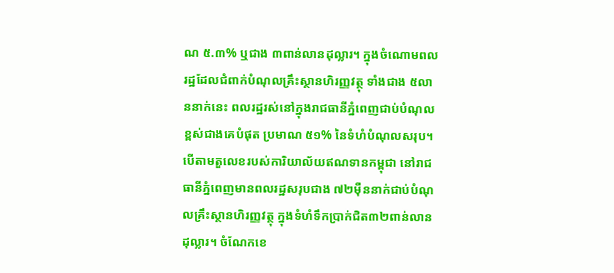ណ ៥.៣% ឬជាង ៣ពាន់លានដុល្លារ។ ក្នុងចំណោមពលរដ្ឋដែលជំពាក់បំណុលគ្រឹះស្ថានហិរញ្ញវត្ថុ ទាំងជាង ៥លាននាក់នេះ ពលរដ្ឋរស់នៅក្នុងរាជធានីភ្នំពេញជាប់បំណុលខ្ពស់ជាងគេបំផុត ប្រមាណ ៥១% នៃទំហំបំណុលសរុប។ បើតាមតួលេខរបស់ការិយាល័យឥណទានកម្ពុជា នៅរាជធានីភ្នំពេញមានពលរដ្ឋសរុបជាង ៧២ម៉ឺននាក់ជាប់បំណុលគ្រឹះស្ថានហិរញ្ញវត្ថុ ក្នុងទំហំទឹកប្រាក់ជិត៣២ពាន់លានដុល្លារ។ ចំណែកខេ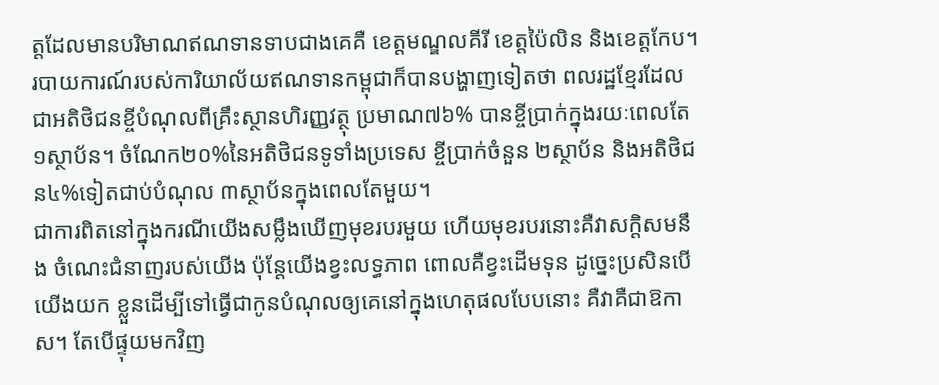ត្តដែលមានបរិមាណឥណទានទាបជាងគេគឺ ខេត្តមណ្ឌលគីរី ខេត្តប៉ៃលិន និងខេត្តកែប។
របាយការណ៍របស់ការិយាល័យឥណទានកម្ពុជាក៏បានបង្ហាញទៀតថា ពលរដ្ឋខ្មែរដែលជាអតិថិជនខ្ចីបំណុលពីគ្រឹះស្ថានហិរញ្ញវត្ថុ ប្រមាណ៧៦% បានខ្ចីប្រាក់ក្នុងរយៈពេលតែ១ស្ថាប័ន។ ចំណែក២០%នៃអតិថិជនទូទាំងប្រទេស ខ្ចីប្រាក់ចំនួន ២ស្ថាប័ន និងអតិថិជន៤%ទៀតជាប់បំណុល ៣ស្ថាប័នក្នុងពេលតែមួយ។
ជាការពិតនៅក្នុងករណីយើងសម្លឹងឃើញមុខរបរមួយ ហើយមុខរបរនោះគឺវាសក្តិសមនឹង ចំណេះជំនាញរបស់យើង ប៉ុន្តែយើងខ្វះលទ្ធភាព ពោលគឺខ្វះដើមទុន ដូច្នេះប្រសិនបើយើងយក ខ្លួនដើម្បីទៅធ្វើជាកូនបំណុលឲ្យគេនៅក្នុងហេតុផលបែបនោះ គឺវាគឺជាឱកាស។ តែបើផ្ទុយមកវិញ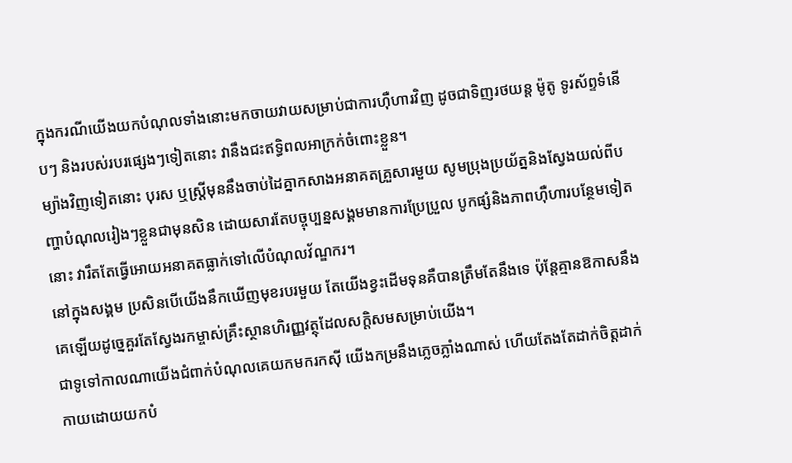ក្នុងករណីយើងយកបំណុលទាំងនោះមកចាយវាយសម្រាប់ជាការហ៊ឺហារវិញ ដូចជាទិញរថយន្ត ម៉ូតូ ទូរស័ព្ទទំនើបៗ និងរបស់របរផ្សេងៗទៀតនោះ វានឹងជះឥទ្ធិពលអាក្រក់ចំពោះខ្លួន។
ម្យ៉ាងវិញទៀតនោះ បុរស ឬស្រ្តីមុននឹងចាប់ដៃគ្នាកសាងអនាគតគ្រួសារមួយ សូមប្រុងប្រយ័ត្ននិងស្វែងយល់ពីបញ្ហាបំណុលរៀងៗខ្លួនជាមុនសិន ដោយសារតែបច្ចុប្បន្នសង្គមមានការប្រែប្រួល បូកផ្សំនិងភាពហ៊ឺហារបន្ថែមទៀតនោះ វារឹតតែធ្វើអោយអនាគតធ្លាក់ទៅលើបំណុលវ័ណ្ឌករ។
នៅក្នុងសង្គម ប្រសិនបើយើងនឹកឃើញមុខរបរមួយ តែយើងខ្វះដើមទុនគឺបានត្រឹមតែនឹងទេ ប៉ុន្តែគ្មានឱកាសនឹងគេឡើយដូច្នេគួរតែស្វែងរកម្ចាស់គ្រឹះស្ថានហិរញ្ញវត្ថុដែលសក្តិសមសម្រាប់យើង។
ជាទូទៅកាលណាយើងជំពាក់បំណុលគេយកមករកស៊ី យើងកម្រនឹងភ្លេចភ្លាំងណាស់ ហើយតែងតែដាក់ចិត្តដាក់កាយដោយយកបំ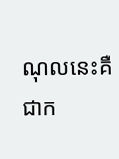ណុលនេះគឺជាក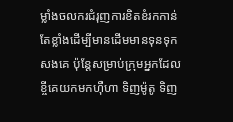ម្លាំងចលករជំរុញការខិតខំរកកាន់តែខ្លាំងដើម្បីមានដើមមានទុនទុកសងគេ ប៉ុន្តែសម្រាប់ក្រុមអ្នកដែលខ្ចីគេយកមកហ៊ឺហា ទិញម៉ូតូ ទិញ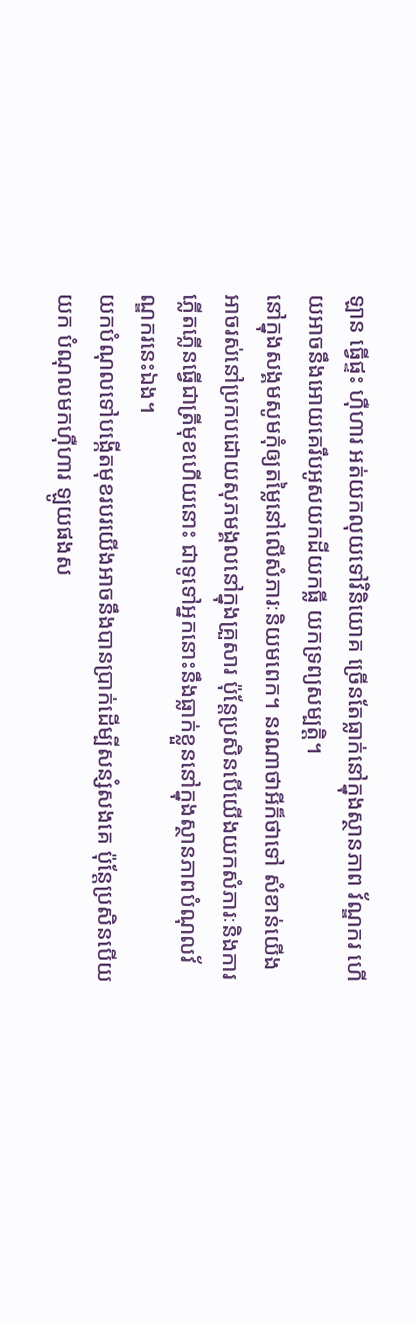ឡាន ធ្វើផ្ទះ ហ៊ឺហារ អត់យកលុយទៅវិនិយោគ ច្រើនតែធ្លាក់នៅក្នុងស្ថានភាព វ័ណ្ឌករ ហើយអាចនឹងអោយគេរឹបអូសយកដីយកធ្លី យកទ្រព្យសម្បត្តិ។
នៅក្នុងសង្គមសូមកុំឲ្យតម្លៃនៅលើសំភារៈនិយមពេក។ នរណាថាអីក៏ថាទៅ សំខាន់យើងអាចរស់នៅប្រកបដោយសុភមង្គលនៅក្នុងគ្រួសារ ប៉ុន្តែប្រសិនបើយើងយកសំភារៈនិងការភ្លើតភ្លើនធ្វើជាត្រីមុខហើយនោះ ជាទូទៅអ្នកនោះនឹងធ្លាក់ខ្លួននៅក្នុងស្ថានភាពបំណុលវ័ណ្ឌករនេះឯង។
យកបំណុលទៅបង្កើតមុខរបរយើងអាចនឹងបានប្រាក់ដើម្បីសន្សំសងគេ ប៉ុន្តែប្រសិនបើយយក បំណុលមកហ៊ឺហារ ឡូយផងស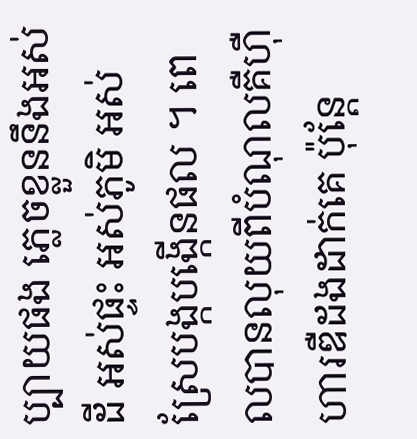ប្បាយផង ភ្លេចខ្លួននឹងអស់ដី អស់ផ្ទះ អស់ភូមិ អស់ស្រែបង្កបង្កើនផល ។ ពេលបានលុយពីបំណុលគឺហ៊ឺហារឌឺដងដាក់គេ ប៉ុន្តែ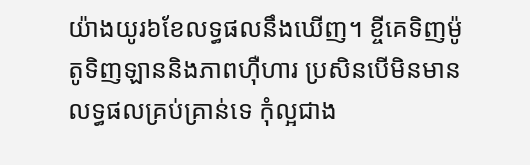យ៉ាងយូរ៦ខែលទ្ធផលនឹងឃើញ។ ខ្ចីគេទិញម៉ូតូទិញឡាននិងភាពហ៊ឺហារ ប្រសិនបើមិនមានលទ្ធផលគ្រប់គ្រាន់ទេ កុំល្អជាង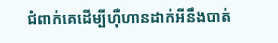ជំពាក់គេដើម្បីហ៊ឺហានដាក់អីនឹងបាត់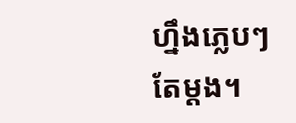ហ្នឹងភេ្លបៗតែម្តង។